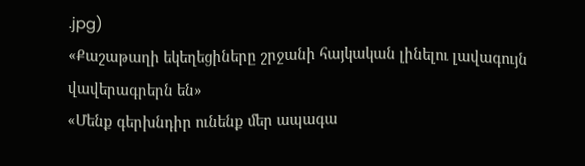.jpg)
«Քաշաթաղի եկեղեցիները շրջանի հայկական լինելու լավագույն վավերագրերն են»
«Մենք գերխնդիր ունենք մեր ապագա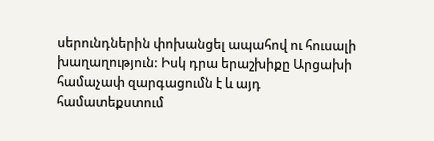սերունդներին փոխանցել ապահով ու հուսալի խաղաղություն: Իսկ դրա երաշխիքը Արցախի համաչափ զարգացումն է և այդ համատեքստում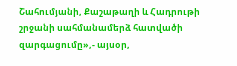Շահումյանի, Քաշաթաղի և Հադրութի շրջանի սահմանամերձ հատվածի զարգացումը»,- այսօր,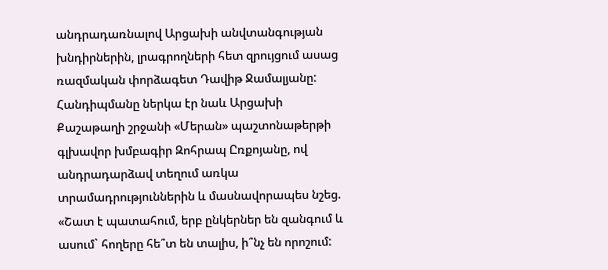անդրադառնալով Արցախի անվտանգության խնդիրներին, լրագրողների հետ զրույցում ասաց ռազմական փորձագետ Դավիթ Ջամալյանը:
Հանդիպմանը ներկա էր նաև Արցախի Քաշաթաղի շրջանի «Մերան» պաշտոնաթերթի գլխավոր խմբագիր Զոհրապ Ըռքոյանը, ով անդրադարձավ տեղում առկա տրամադրություններին և մասնավորապես նշեց. «Շատ է պատահում, երբ ընկերներ են զանգում և ասում` հողերը հե՞տ են տալիս, ի՞նչ են որոշում: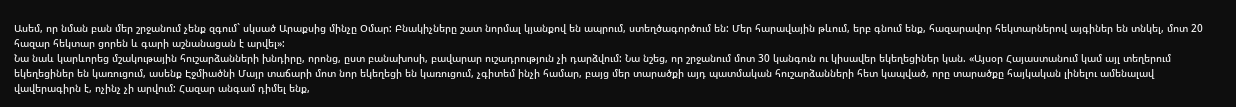Ասեմ, որ նման բան մեր շրջանում չենք զգում` սկսած Արաքսից մինչը Օմար: Բնակիչները շատ նորմալ կյանքով են ապրում, ստեղծագործում են: Մեր հարավային թևում, երբ գնում ենք, հազարավոր հեկտարներով այգիներ են տնկել, մոտ 20 հազար հեկտար ցորեն և գարի աշնանացան է արվել»:
Նա նաև կարևորեց մշակութային հուշարձանների խնդիրը, որոնց, ըստ բանախոսի, բավարար ուշադրություն չի դարձվում: Նա նշեց, որ շրջանում մոտ 30 կանգուն ու կիսավեր եկեղեցիներ կան. «Այսօր Հայաստանում կամ այլ տեղերում եկեղեցիներ են կառուցում, ասենք Էջմիածնի Մայր տաճարի մոտ նոր եկեղեցի են կառուցում, չգիտեմ ինչի համար, բայց մեր տարածքի այդ պատմական հուշարձանների հետ կապված, որը տարածքը հայկական լինելու ամենալավ վավերագիրն է, ոչինչ չի արվում: Հազար անգամ դիմել ենք,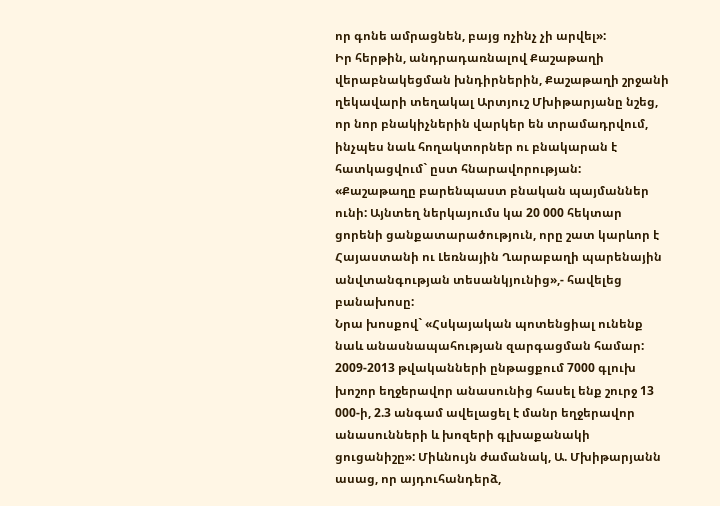որ գոնե ամրացնեն, բայց ոչինչ չի արվել»:
Իր հերթին, անդրադառնալով Քաշաթաղի վերաբնակեցման խնդիրներին, Քաշաթաղի շրջանի ղեկավարի տեղակալ Արտյուշ Մխիթարյանը նշեց, որ նոր բնակիչներին վարկեր են տրամադրվում, ինչպես նաև հողակտորներ ու բնակարան է հատկացվում` ըստ հնարավորության:
«Քաշաթաղը բարենպաստ բնական պայմաններ ունի: Այնտեղ ներկայումս կա 20 000 հեկտար ցորենի ցանքատարածություն, որը շատ կարևոր է Հայաստանի ու Լեռնային Ղարաբաղի պարենային անվտանգության տեսանկյունից»,- հավելեց բանախոսը:
Նրա խոսքով` «Հսկայական պոտենցիալ ունենք նաև անասնապահության զարգացման համար: 2009-2013 թվականների ընթացքում 7000 գլուխ խոշոր եղջերավոր անասունից հասել ենք շուրջ 13 000-ի, 2.3 անգամ ավելացել է մանր եղջերավոր անասունների և խոզերի գլխաքանակի ցուցանիշը»: Միևնույն ժամանակ, Ա. Մխիթարյանն ասաց, որ այդուհանդերձ,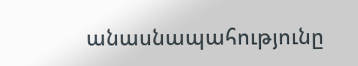անասնապահությունը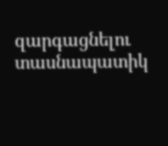զարգացնելու տասնապատիկ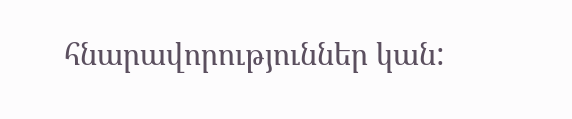հնարավորություններ կան: